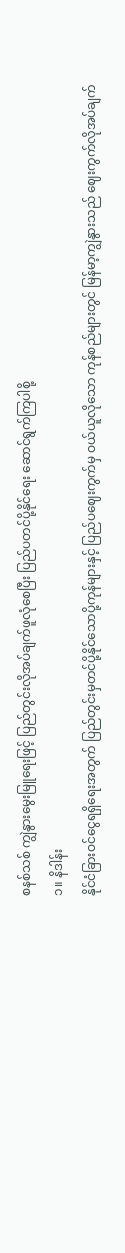စနစ်သစ် ကျွဲနွားမွေးမြူရေးဖြင့် ပြည်တွင်းလိုအပ်ချက်ဖူလုံစေပြီး ပြည်ပတင်ပို့နိုင်ရေး ဆောင်ရွက်ကြပါစို့
၁။ နိဒါန်း
နိုင်ငံခြားဝင်ငွေရရှိရေးအတွက် ပြည်တွင်းမှတင်ပို့နိုင်သောပို့ကုန်များနှင့် ပြည်ပဈေးကွက်မှ ဝယ်ယူလိုသော ကုန်စည်များတွင် မြန်မာ့ကျွဲနွားသည် ဈေးကွက်လိုအပ်ချက်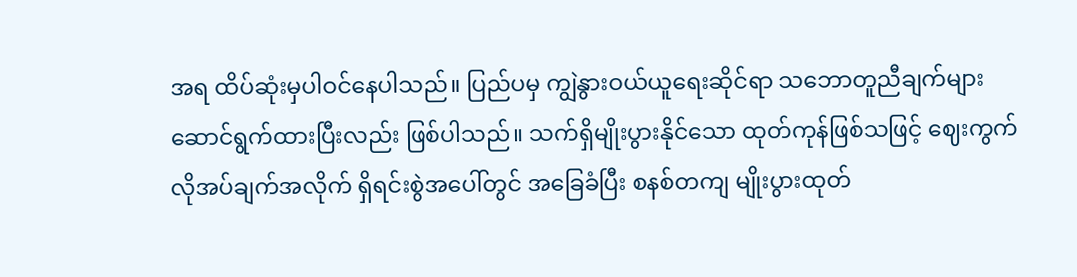အရ ထိပ်ဆုံးမှပါဝင်နေပါသည်။ ပြည်ပမှ ကျွဲနွားဝယ်ယူရေးဆိုင်ရာ သဘောတူညီချက်များ ဆောင်ရွက်ထားပြီးလည်း ဖြစ်ပါသည်။ သက်ရှိမျိုးပွားနိုင်သော ထုတ်ကုန်ဖြစ်သဖြင့် ဈေးကွက်လိုအပ်ချက်အလိုက် ရှိရင်းစွဲအပေါ်တွင် အခြေခံပြီး စနစ်တကျ မျိုးပွားထုတ်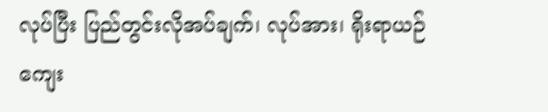လုပ်ပြီး ပြည်တွင်းလိုအပ်ချက်၊ လုပ်အား၊ ရိုးရာယဉ်ကျေး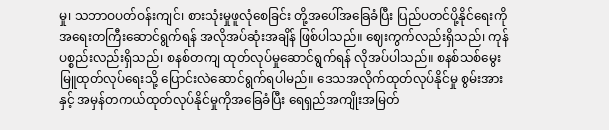မှု၊ သဘာဝပတ်ဝန်းကျင်၊ စားသုံးမှုဖူလုံစေခြင်း တို့အပေါ်အခြေခံပြီး ပြည်ပတင်ပို့နိုင်ရေးကို အရေးတကြီးဆောင်ရွက်ရန် အလိုအပ်ဆုံးအချိန် ဖြစ်ပါသည်။ ဈေးကွက်လည်းရှိသည်၊ ကုန်ပစ္စည်းလည်းရှိသည်၊ စနစ်တကျ ထုတ်လုပ်မှုဆောင်ရွက်ရန် လိုအပ်ပါသည်။ စနစ်သစ်မွေးမြူထုတ်လုပ်ရေးသို့ ပြောင်းလဲဆောင်ရွက်ရပါမည်။ ဒေသအလိုက်ထုတ်လုပ်နိုင်မှု စွမ်းအားနှင့် အမှန်တကယ်ထုတ်လုပ်နိုင်မှုကိုအခြေခံပြီး ရေရှည်အကျိုးအမြတ်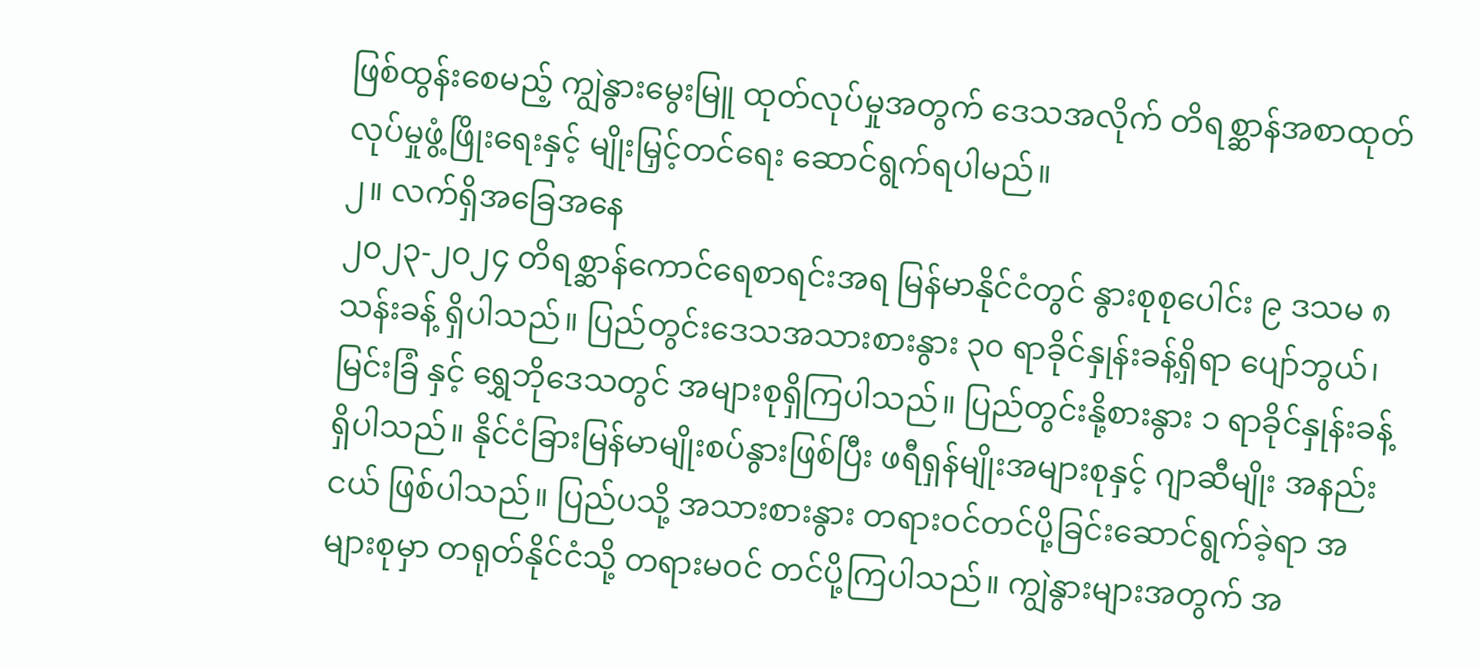ဖြစ်ထွန်းစေမည့် ကျွဲနွားမွေးမြူ ထုတ်လုပ်မှုအတွက် ဒေသအလိုက် တိရစ္ဆာန်အစာထုတ်လုပ်မှုဖွံ့ဖြိုးရေးနှင့် မျိုးမြှင့်တင်ရေး ဆောင်ရွက်ရပါမည်။
၂။ လက်ရှိအခြေအနေ
၂၀၂၃-၂၀၂၄ တိရစ္ဆာန်ကောင်ရေစာရင်းအရ မြန်မာနိုင်ငံတွင် နွားစုစုပေါင်း ၉ ဒသမ ၈ သန်းခန့် ရှိပါသည်။ ပြည်တွင်းဒေသအသားစားနွား ၃၀ ရာခိုင်နှုန်းခန့်ရှိရာ ပျော်ဘွယ်၊ မြင်းခြံ နှင့် ရွှေဘိုဒေသတွင် အများစုရှိကြပါသည်။ ပြည်တွင်းနို့စားနွား ၁ ရာခိုင်နှုန်းခန့်ရှိပါသည်။ နိုင်ငံခြားမြန်မာမျိုးစပ်နွားဖြစ်ပြီး ဖရီရှန်မျိုးအများစုနှင့် ဂျာဆီမျိုး အနည်းငယ် ဖြစ်ပါသည်။ ပြည်ပသို့ အသားစားနွား တရားဝင်တင်ပို့ခြင်းဆောင်ရွက်ခဲ့ရာ အများစုမှာ တရုတ်နိုင်ငံသို့ တရားမဝင် တင်ပို့ကြပါသည်။ ကျွဲနွားများအတွက် အ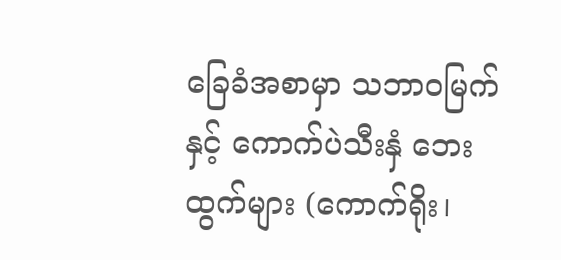ခြေခံအစာမှာ သဘာဝမြက်နှင့် ကောက်ပဲသီးနှံ ဘေးထွက်များ (ကောက်ရိုး၊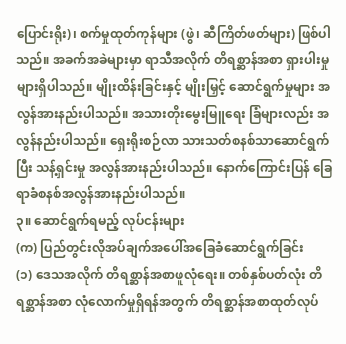ပြောင်းရိုး)၊ စက်မှုထုတ်ကုန်များ (ဖွဲ၊ ဆီကြိတ်ဖတ်များ) ဖြစ်ပါသည်။ အခက်အခဲများမှာ ရာသီအလိုက် တိရစ္ဆာန်အစာ ရှားပါးမှုများရှိပါသည်။ မျိုးထိန်းခြင်းနှင့် မျိုးမြှင့် ဆောင်ရွက်မှုများ အလွန်အားနည်းပါသည်။ အသားတိုးမွေးမြူရေး ခြံများလည်း အလွန်နည်းပါသည်။ ရှေးရိုးစဉ်လာ သားသတ်စနစ်သာဆောင်ရွက်ပြီး သန့်ရှင်းမှု အလွန်အားနည်းပါသည်။ နောက်ကြောင်းပြန် ခြေရာခံစနစ်အလွန်အားနည်းပါသည်။
၃။ ဆောင်ရွက်ရမည့် လုပ်ငန်းများ
(က) ပြည်တွင်းလိုအပ်ချက်အပေါ်အခြေခံဆောင်ရွက်ခြင်း
(၁) ဒေသအလိုက် တိရစ္ဆာန်အစာဖူလုံရေး။ တစ်နှစ်ပတ်လုံး တိရစ္ဆာန်အစာ လုံလောက်မှုရှိရန်အတွက် တိရစ္ဆာန်အစာထုတ်လုပ်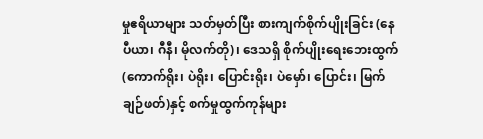မှုဧရိယာများ သတ်မှတ်ပြီး စားကျက်စိုက်ပျိုးခြင်း (နေပီယာ၊ ဂီနီ၊ မိုလက်တို)၊ ဒေသရှိ စိုက်ပျိုးရေးဘေးထွက် (ကောက်ရိုး၊ ပဲရိုး၊ ပြောင်းရိုး၊ ပဲမှော်၊ ပြောင်း၊ မြက်ချဉ်ဖတ်)နှင့် စက်မှုထွက်ကုန်များ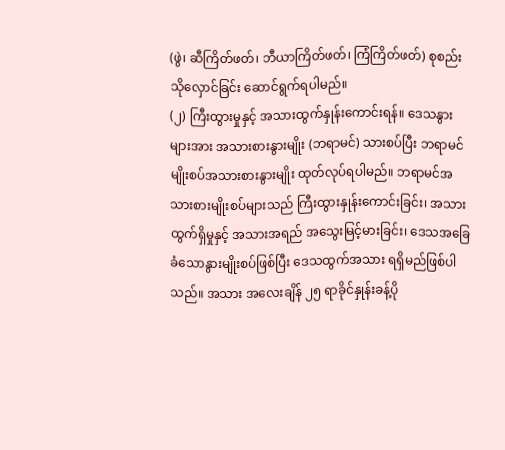(ဖွဲ၊ ဆီကြိတ်ဖတ်၊ ဘီယာကြိတ်ဖတ်၊ ကြံကြိတ်ဖတ်) စုစည်းသိုလှောင်ခြင်း ဆောင်ရွက်ရပါမည်။
(၂) ကြီးထွားမှုနှင့် အသားထွက်နှုန်းကောင်းရန်။ ဒေသနွားများအား အသားစားနွားမျိုး (ဘရာမင်) သားစပ်ပြီး ဘရာမင်မျိုးစပ်အသားစားနွားမျိုး ထုတ်လုပ်ရပါမည်။ ဘရာမင်အသားစားမျိုးစပ်များသည် ကြီးထွားနှုန်းကောင်းခြင်း၊ အသားထွက်ရှိမှုနှင့် အသားအရည် အသွေးမြင့်မားခြင်း၊ ဒေသအခြေခံသောနွားမျိုးစပ်ဖြစ်ပြီး ဒေသထွက်အသား ရရှိမည်ဖြစ်ပါသည်။ အသား အလေးချိန် ၂၅ ရာခိုင်နှုန်းခန့်ပို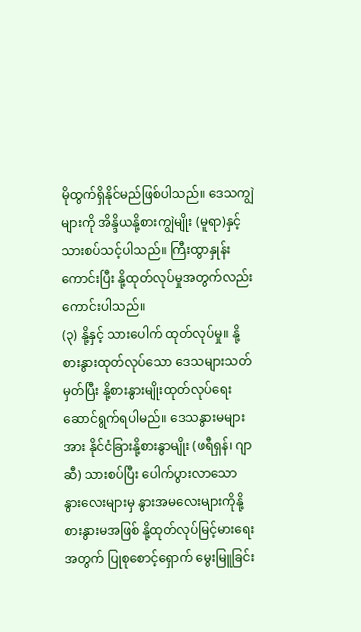မိုထွက်ရှိနိုင်မည်ဖြစ်ပါသည်။ ဒေသကျွဲများကို အိန္ဒိယနို့စားကျွဲမျိုး (မူရာ)နှင့်သားစပ်သင့်ပါသည်။ ကြီးထွာနှုန်းကောင်းပြီး နို့ထုတ်လုပ်မှုအတွက်လည်း ကောင်းပါသည်။
(၃) နို့နှင့် သားပေါက် ထုတ်လုပ်မှု။ နို့စားနွားထုတ်လုပ်သော ဒေသများသတ်မှတ်ပြီး နို့စားနွားမျိုးထုတ်လုပ်ရေး ဆောင်ရွက်ရပါမည်။ ဒေသနွားမများအား နိုင်ငံခြားနို့စားနွာမျိုး (ဖရီရှန်၊ ဂျာဆီ) သားစပ်ပြီး ပေါက်ပွားလာသော နွားလေးများမှ နွားအမလေးများကိုနို့စားနွားမအဖြစ် နို့ထုတ်လုပ်မြင့်မားရေးအတွက် ပြုစုစောင့်ရှောက် မွေးမြူခြင်း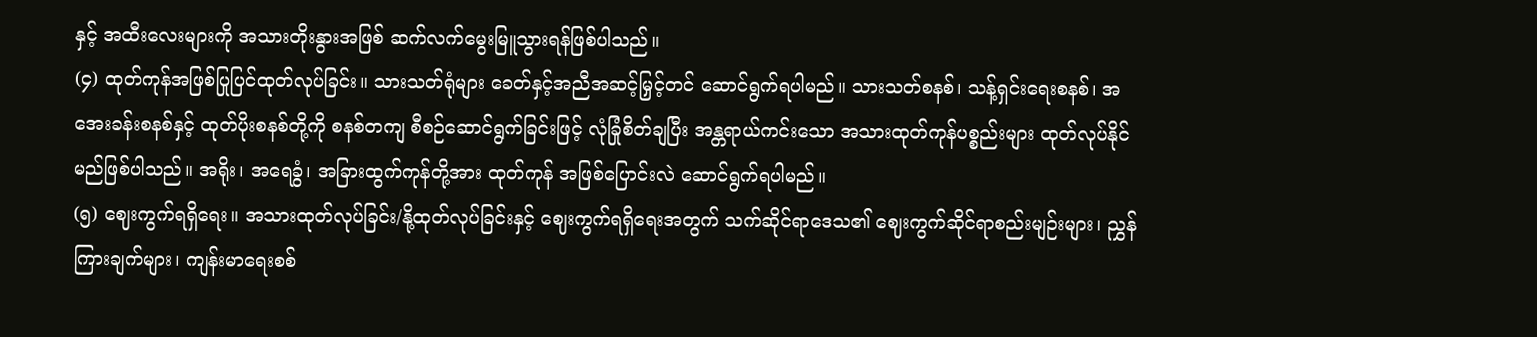နှင့် အထီးလေးများကို အသားတိုးနွားအဖြစ် ဆက်လက်မွေးမြူသွားရန်ဖြစ်ပါသည်။
(၄) ထုတ်ကုန်အဖြစ်ပြုပြင်ထုတ်လုပ်ခြင်း။ သားသတ်ရုံများ ခေတ်နှင့်အညီအဆင့်မြှင့်တင် ဆောင်ရွက်ရပါမည်။ သားသတ်စနစ်၊ သန့်ရှင်းရေးစနစ်၊ အအေးခန်းစနစ်နှင့် ထုတ်ပိုးစနစ်တို့ကို စနစ်တကျ စီစဉ်ဆောင်ရွက်ခြင်းဖြင့် လုံခြုံစိတ်ချပြီး အန္တရာယ်ကင်းသော အသားထုတ်ကုန်ပစ္စည်းများ ထုတ်လုပ်နိုင်မည်ဖြစ်ပါသည်။ အရိုး၊ အရေခွံ၊ အခြားထွက်ကုန်တို့အား ထုတ်ကုန် အဖြစ်ပြောင်းလဲ ဆောင်ရွက်ရပါမည်။
(၅) ဈေးကွက်ရရှိရေး။ အသားထုတ်လုပ်ခြင်း/နို့ထုတ်လုပ်ခြင်းနှင့် ဈေးကွက်ရရှိရေးအတွက် သက်ဆိုင်ရာဒေသ၏ ဈေးကွက်ဆိုင်ရာစည်းမျဉ်းများ၊ ညွှန်ကြားချက်များ၊ ကျန်းမာရေးစစ်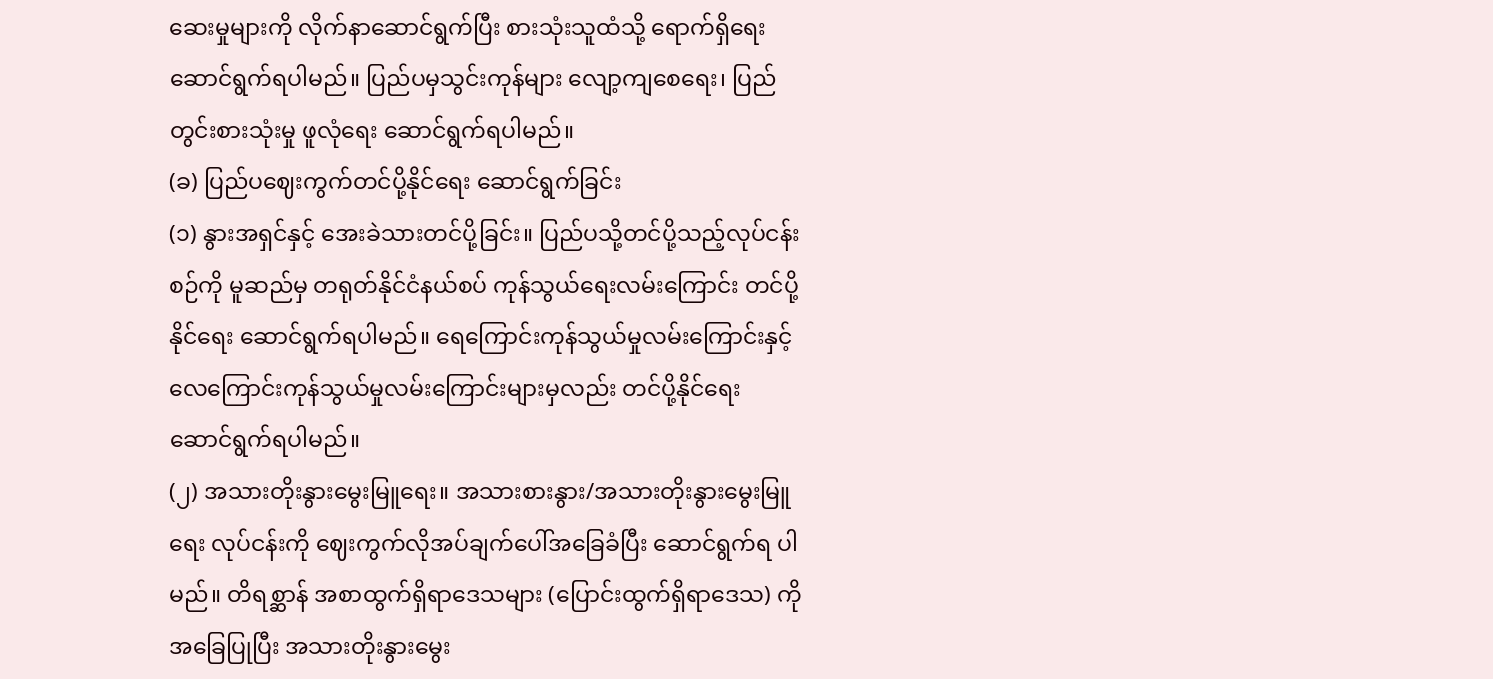ဆေးမှုများကို လိုက်နာဆောင်ရွက်ပြီး စားသုံးသူထံသို့ ရောက်ရှိရေး ဆောင်ရွက်ရပါမည်။ ပြည်ပမှသွင်းကုန်များ လျော့ကျစေရေး၊ ပြည်တွင်းစားသုံးမှု ဖူလုံရေး ဆောင်ရွက်ရပါမည်။
(ခ) ပြည်ပဈေးကွက်တင်ပို့နိုင်ရေး ဆောင်ရွက်ခြင်း
(၁) နွားအရှင်နှင့် အေးခဲသားတင်ပို့ခြင်း။ ပြည်ပသို့တင်ပို့သည့်လုပ်ငန်းစဉ်ကို မူဆည်မှ တရုတ်နိုင်ငံနယ်စပ် ကုန်သွယ်ရေးလမ်းကြောင်း တင်ပို့နိုင်ရေး ဆောင်ရွက်ရပါမည်။ ရေကြောင်းကုန်သွယ်မှုလမ်းကြောင်းနှင့် လေကြောင်းကုန်သွယ်မှုလမ်းကြောင်းများမှလည်း တင်ပို့နိုင်ရေး ဆောင်ရွက်ရပါမည်။
(၂) အသားတိုးနွားမွေးမြူရေး။ အသားစားနွား/အသားတိုးနွားမွေးမြူရေး လုပ်ငန်းကို ဈေးကွက်လိုအပ်ချက်ပေါ်အခြေခံပြီး ဆောင်ရွက်ရ ပါမည်။ တိရစ္ဆာန် အစာထွက်ရှိရာဒေသများ (ပြောင်းထွက်ရှိရာဒေသ) ကိုအခြေပြုပြီး အသားတိုးနွားမွေး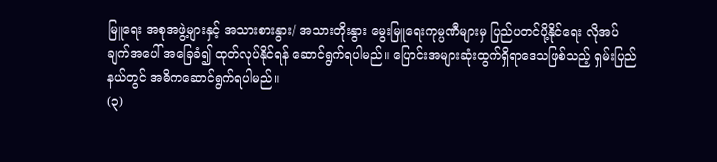မြူရေး အစုအဖွဲ့များနှင့် အသားစားနွား/ အသားတိုးနွား မွေးမြူရေးကုမ္ပဏီများမှ ပြည်ပတင်ပို့နိုင်ရေး လိုအပ်ချက်အပေါ် အခြေခံ၍ ထုတ်လုပ်နိုင်ရန် ဆောင်ရွက်ရပါမည်။ ပြောင်းအများဆုံးထွက်ရှိရာဒေသဖြစ်သည့် ရှမ်းပြည်နယ်တွင် အဓိကဆောင်ရွက်ရပါမည်။
(၃)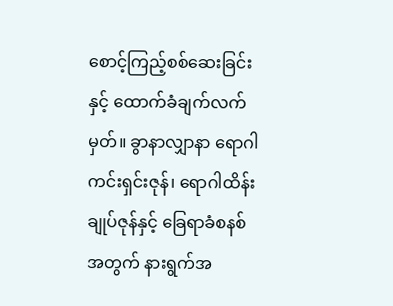စောင့်ကြည့်စစ်ဆေးခြင်းနှင့် ထောက်ခံချက်လက်မှတ်။ ခွာနာလျှာနာ ရောဂါကင်းရှင်းဇုန်၊ ရောဂါထိန်းချုပ်ဇုန်နှင့် ခြေရာခံစနစ်အတွက် နားရွက်အ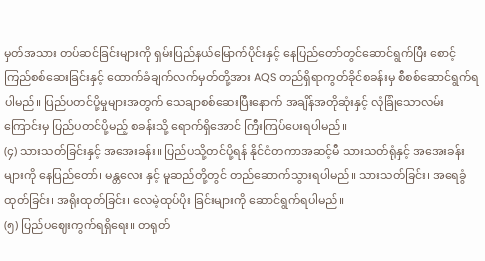မှတ်အသား တပ်ဆင်ခြင်းများကို ရှမ်းပြည်နယ်မြောက်ပိုင်းနှင့် နေပြည်တော်တွင်ဆောင်ရွက်ပြီး စောင့်ကြည်စစ်ဆေးခြင်းနှင့် ထောက်ခံချက်လက်မှတ်တို့အား AQS တည်ရှိရာကွတ်ခိုင်စခန်းမှ စီစစ်ဆောင်ရွက်ရပါမည်။ ပြည်ပတင်ပို့မှုများအတွက် သေချာစစ်ဆေးပြီးနောက် အချိန်အတိုဆုံးနှင့် လုံခြုံသောလမ်းကြောင်းမှ ပြည်ပတင်ပို့မည့် စခန်းသို့ ရောက်ရှိအောင် ကြီးကြပ်ပေးရပါမည်။
(၄) သားသတ်ခြင်းနှင့် အအေးခန်း။ ပြည်ပသို့တင်ပို့ရန် နိုင်ငံတကာအဆင့်မီ သားသတ်ရုံနှင့် အအေးခန်းများကို နေပြည်တော်၊ မန္တလေး နှင့် မူဆည်တို့တွင် တည်ဆောက်သွားရပါမည်။ သားသတ်ခြင်း၊ အရေခွံထုတ်ခြင်း၊ အရိုးထုတ်ခြင်း၊ လေမဲ့ထုပ်ပိုး ခြင်းများကို ဆောင်ရွက်ရပါမည်။
(၅) ပြည်ပဈေးကွက်ရရှိရေး။ တရုတ်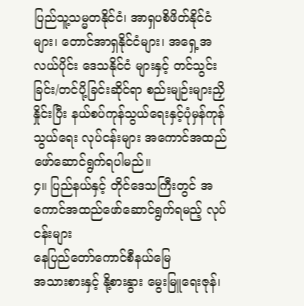ပြည်သူ့သမ္မတနိုင်ငံ၊ အာရှပစိဖိတ်နိုင်ငံများ၊ တောင်အာရှနိုင်ငံများ၊ အရှေ့အလယ်ပိုင်း ဒေသနိုင်ငံ များနှင့် တင်သွင်းခြင်း/တင်ပို့ခြင်းဆိုင်ရာ စည်းမျဉ်းများညှိနှိုင်းပြီး နယ်စပ်ကုန်သွယ်ရေးနှင့်ပုံမှန်ကုန်သွယ်ရေး လုပ်ငန်းများ အကောင်အထည်ဖော်ဆောင်ရွက်ရပါမည်။
၄။ ပြည်နယ်နှင့် တိုင်ဒေသကြီးတွင် အကောင်အထည်ဖော်ဆောင်ရွက်ရမည့် လုပ်ငန်းများ
နေပြည်တော်ကောင်စီနယ်မြေ
အသားစားနှင့် နို့စားနွား မွေးမြူရေးဇုန်၊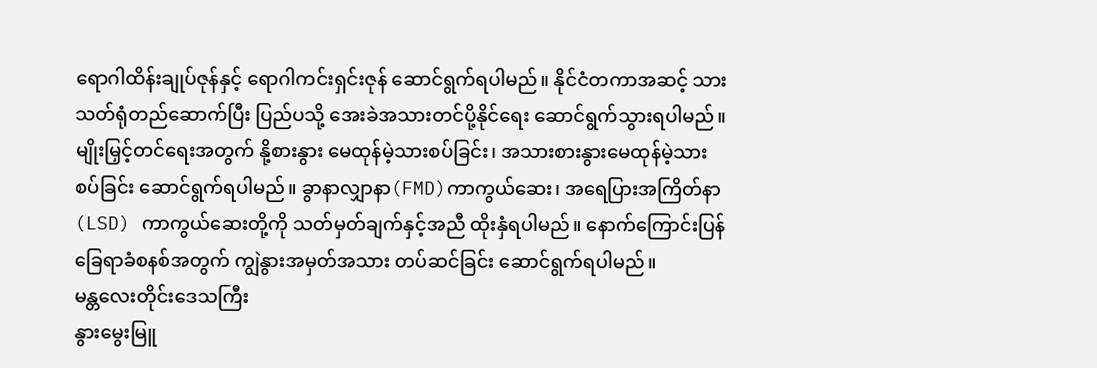ရောဂါထိန်းချုပ်ဇုန်နှင့် ရောဂါကင်းရှင်းဇုန် ဆောင်ရွက်ရပါမည်။ နိုင်ငံတကာအဆင့် သားသတ်ရုံတည်ဆောက်ပြီး ပြည်ပသို့ အေးခဲအသားတင်ပို့နိုင်ရေး ဆောင်ရွက်သွားရပါမည်။ မျိုးမြှင့်တင်ရေးအတွက် နို့စားနွား မေထုန်မဲ့သားစပ်ခြင်း၊ အသားစားနွားမေထုန်မဲ့သားစပ်ခြင်း ဆောင်ရွက်ရပါမည်။ ခွာနာလျှာနာ(FMD)ကာကွယ်ဆေး၊ အရေပြားအကြိတ်နာ (LSD) ကာကွယ်ဆေးတို့ကို သတ်မှတ်ချက်နှင့်အညီ ထိုးနှံရပါမည်။ နောက်ကြောင်းပြန်ခြေရာခံစနစ်အတွက် ကျွဲနွားအမှတ်အသား တပ်ဆင်ခြင်း ဆောင်ရွက်ရပါမည်။
မန္တလေးတိုင်းဒေသကြီး
နွားမွေးမြူ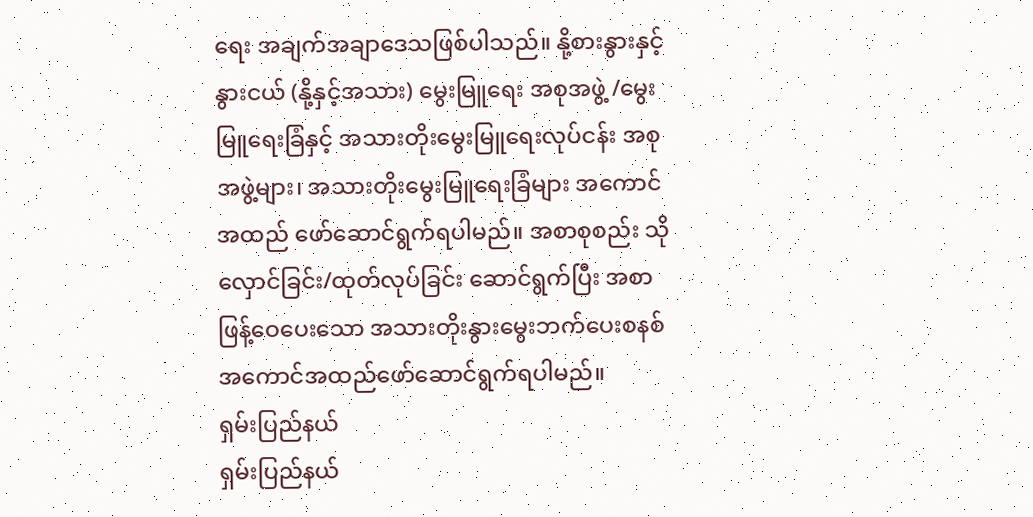ရေး အချက်အချာဒေသဖြစ်ပါသည်။ နို့စားနွားနှင့် နွားငယ် (နို့နှင့်အသား) မွေးမြူရေး အစုအဖွဲ့ /မွေးမြူရေးခြံနှင့် အသားတိုးမွေးမြူရေးလုပ်ငန်း အစုအဖွဲ့များ၊ အသားတိုးမွေးမြူရေးခြံများ အကောင်အထည် ဖော်ဆောင်ရွက်ရပါမည်။ အစာစုစည်း သိုလှောင်ခြင်း/ထုတ်လုပ်ခြင်း ဆောင်ရွက်ပြီး အစာဖြန့်ဝေပေးသော အသားတိုးနွားမွေးဘက်ပေးစနစ် အကောင်အထည်ဖော်ဆောင်ရွက်ရပါမည်။
ရှမ်းပြည်နယ်
ရှမ်းပြည်နယ်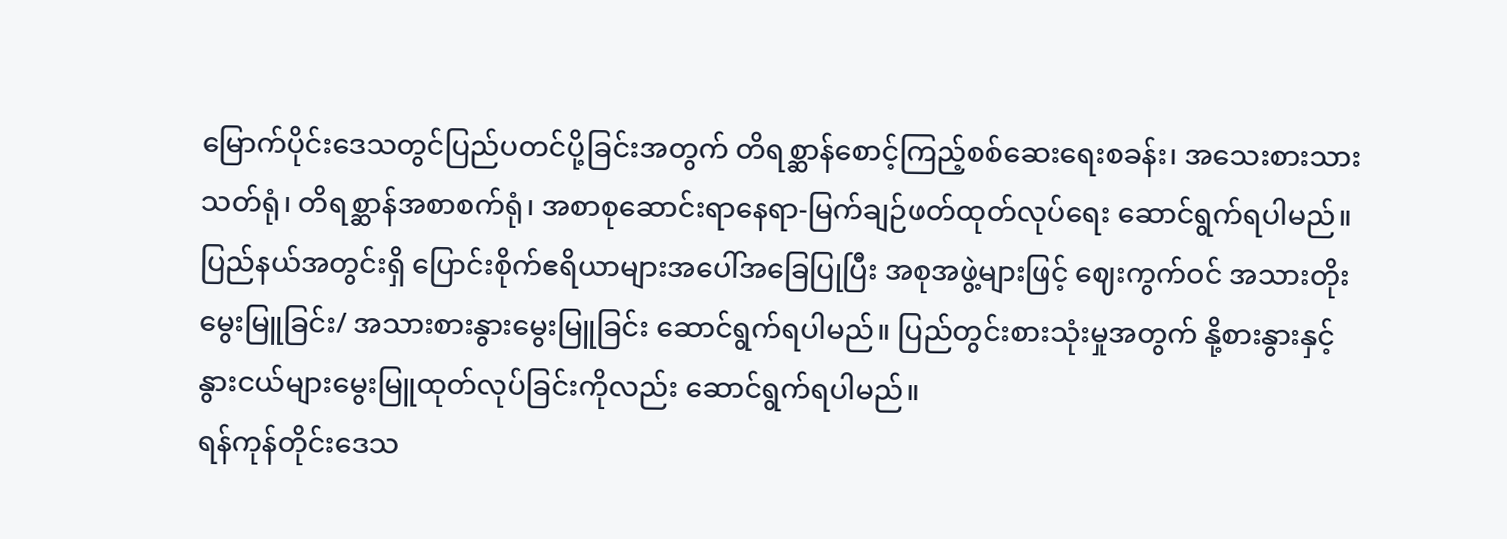မြောက်ပိုင်းဒေသတွင်ပြည်ပတင်ပို့ခြင်းအတွက် တိရစ္ဆာန်စောင့်ကြည့်စစ်ဆေးရေးစခန်း၊ အသေးစားသားသတ်ရုံ၊ တိရစ္ဆာန်အစာစက်ရုံ၊ အစာစုဆောင်းရာနေရာ-မြက်ချဉ်ဖတ်ထုတ်လုပ်ရေး ဆောင်ရွက်ရပါမည်။ ပြည်နယ်အတွင်းရှိ ပြောင်းစိုက်ဧရိယာများအပေါ်အခြေပြုပြီး အစုအဖွဲ့များဖြင့် ဈေးကွက်ဝင် အသားတိုး မွေးမြူခြင်း/ အသားစားနွားမွေးမြူခြင်း ဆောင်ရွက်ရပါမည်။ ပြည်တွင်းစားသုံးမှုအတွက် နို့စားနွားနှင့် နွားငယ်များမွေးမြူထုတ်လုပ်ခြင်းကိုလည်း ဆောင်ရွက်ရပါမည်။
ရန်ကုန်တိုင်းဒေသ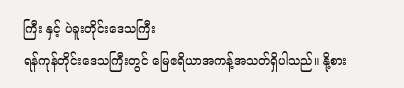ကြီး နှင့် ပဲခူးတိုင်းဒေသကြီး
ရန်ကုန်တိုင်းဒေသကြီးတွင် မြေဧရိယာအကန့်အသတ်ရှိပါသည်။ နို့စား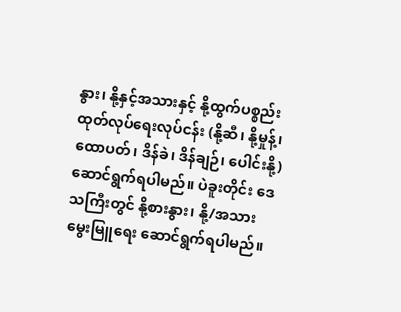နွား၊ နို့နှင့်အသားနှင့် နို့ထွက်ပစ္စည်း ထုတ်လုပ်ရေးလုပ်ငန်း (နို့ဆီ၊ နို့မှုန့်၊ ထောပတ်၊ ဒိန်ခဲ၊ ဒိန်ချဉ်၊ ပေါင်းနို့) ဆောင်ရွက်ရပါမည်။ ပဲခူးတိုင်း ဒေသကြီးတွင် နို့စားနွား၊ နို့/အသားမွေးမြူရေး ဆောင်ရွက်ရပါမည်။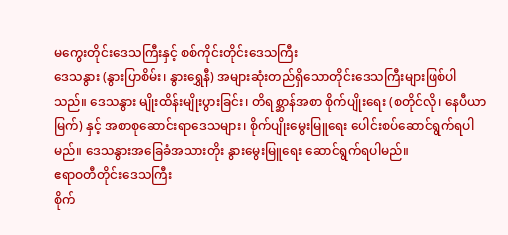မကွေးတိုင်းဒေသကြီးနှင့် စစ်ကိုင်းတိုင်းဒေသကြီး
ဒေသနွား (နွားပြာစိမ်း၊ နွားရွှေနီ) အများဆုံးတည်ရှိသောတိုင်းဒေသကြီးများဖြစ်ပါသည်။ ဒေသနွား မျိုးထိန်းမျိုးပွားခြင်း၊ တိရစ္ဆာန်အစာ စိုက်ပျိုးရေး (စတိုင်လို၊ နေပီယာမြက်) နှင့် အစာစုဆောင်းရာဒေသများ၊ စိုက်ပျိုးမွေးမြူရေး ပေါင်းစပ်ဆောင်ရွက်ရပါမည်။ ဒေသနွားအခြေခံအသားတိုး နွားမွေးမြူရေး ဆောင်ရွက်ရပါမည်။
ဧရာဝတီတိုင်းဒေသကြီး
စိုက်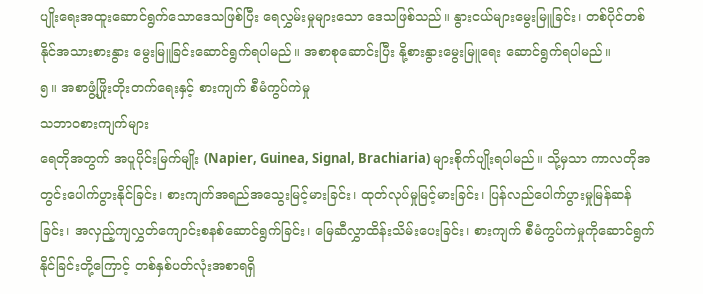ပျိုးရေးအထူးဆောင်ရွက်သောဒေသဖြစ်ပြီး ရေလွှမ်းမှုများသော ဒေသဖြစ်သည်။ နွားငယ်များမွေးမြူခြင်း၊ တစ်ပိုင်တစ်နိုင်အသားစားနွား မွေးမြူခြင်းဆောင်ရွက်ရပါမည်။ အစာစုဆောင်းပြီး နို့စားနွားမွေးမြူရေး ဆောင်ရွက်ရပါမည်။
၅။ အစာဖွံ့ဖြိုးတိုးတက်ရေးနှင့် စားကျက် စီမံကွပ်ကဲမှု
သဘာဝစားကျက်များ
ရေတိုအတွက် အပူပိုင်းမြက်မျိုး (Napier, Guinea, Signal, Brachiaria) များစိုက်ပျိုးရပါမည်။ သို့မှသာ ကာလတိုအတွင်းပေါက်ပွားနိုင်ခြင်း၊ စားကျက်အရည်အသွေးမြင့်မားခြင်း၊ ထုတ်လုပ်မှုမြင့်မားခြင်း၊ ပြန်လည်ပေါက်ပွားမှုမြန်ဆန်ခြင်း၊ အလှည့်ကျလွှတ်ကျောင်းစနစ်ဆောင်ရွက်ခြင်း၊ မြေဆီလွှာထိန်းသိမ်းပေးခြင်း၊ စားကျက် စီမံကွပ်ကဲမှုကိုဆောင်ရွက်နိုင်ခြင်းတို့ကြောင့် တစ်နှစ်ပတ်လုံးအစာရရှိ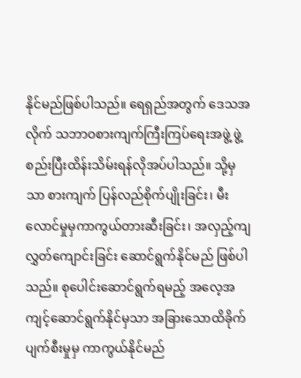နိုင်မည်ဖြစ်ပါသည်။ ရေရှည်အတွက် ဒေသအလိုက် သဘာဝစားကျက်ကြီးကြပ်ရေးအဖွဲ့ ဖွဲ့စည်းပြီးထိန်းသိမ်းရန်လိုအပ်ပါသည်။ သို့မှသာ စားကျက် ပြန်လည်စိုက်ပျိုးခြင်း၊ မီးလောင်မှုမှကာကွယ်တားဆီးခြင်း၊ အလှည့်ကျလွှတ်ကျောင်းခြင်း ဆောင်ရွက်နိုင်မည် ဖြစ်ပါသည်။ စုပေါင်းဆောင်ရွက်ရမည့် အလေ့အကျင့်ဆောင်ရွက်နိုင်မှသာ အခြားသောထိခိုက်ပျက်စီးမှုမှ ကာကွယ်နိုင်မည်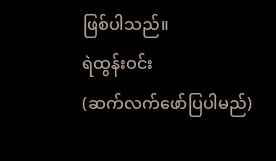ဖြစ်ပါသည်။
ရဲထွန်းဝင်း
(ဆက်လက်ဖော်ပြပါမည်)